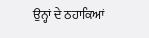ਉਨ੍ਹਾਂ ਦੇ ਠਹਾਕਿਆਂ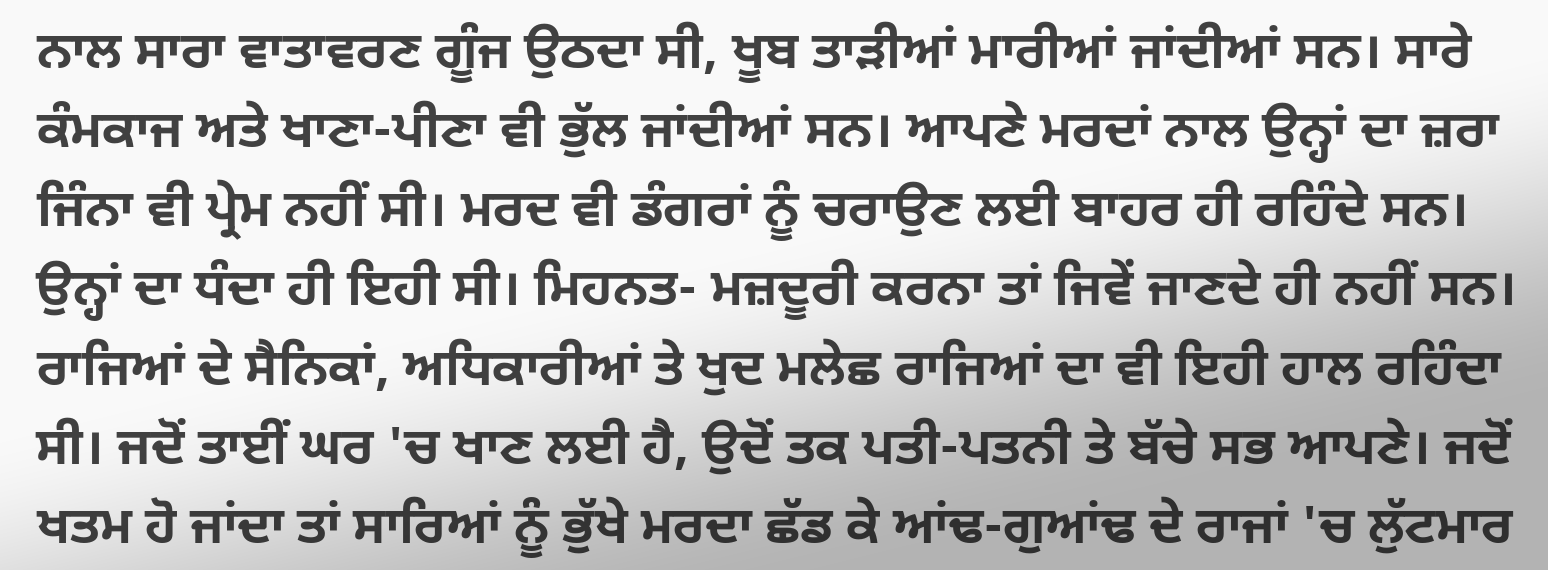ਨਾਲ ਸਾਰਾ ਵਾਤਾਵਰਣ ਗੂੰਜ ਉਠਦਾ ਸੀ, ਖੂਬ ਤਾੜੀਆਂ ਮਾਰੀਆਂ ਜਾਂਦੀਆਂ ਸਨ। ਸਾਰੇ ਕੰਮਕਾਜ ਅਤੇ ਖਾਣਾ-ਪੀਣਾ ਵੀ ਭੁੱਲ ਜਾਂਦੀਆਂ ਸਨ। ਆਪਣੇ ਮਰਦਾਂ ਨਾਲ ਉਨ੍ਹਾਂ ਦਾ ਜ਼ਰਾ ਜਿੰਨਾ ਵੀ ਪ੍ਰੇਮ ਨਹੀਂ ਸੀ। ਮਰਦ ਵੀ ਡੰਗਰਾਂ ਨੂੰ ਚਰਾਉਣ ਲਈ ਬਾਹਰ ਹੀ ਰਹਿੰਦੇ ਸਨ।
ਉਨ੍ਹਾਂ ਦਾ ਧੰਦਾ ਹੀ ਇਹੀ ਸੀ। ਮਿਹਨਤ- ਮਜ਼ਦੂਰੀ ਕਰਨਾ ਤਾਂ ਜਿਵੇਂ ਜਾਣਦੇ ਹੀ ਨਹੀਂ ਸਨ। ਰਾਜਿਆਂ ਦੇ ਸੈਨਿਕਾਂ, ਅਧਿਕਾਰੀਆਂ ਤੇ ਖੁਦ ਮਲੇਛ ਰਾਜਿਆਂ ਦਾ ਵੀ ਇਹੀ ਹਾਲ ਰਹਿੰਦਾ ਸੀ। ਜਦੋਂ ਤਾਈਂ ਘਰ 'ਚ ਖਾਣ ਲਈ ਹੈ, ਉਦੋਂ ਤਕ ਪਤੀ-ਪਤਨੀ ਤੇ ਬੱਚੇ ਸਭ ਆਪਣੇ। ਜਦੋਂ ਖਤਮ ਹੋ ਜਾਂਦਾ ਤਾਂ ਸਾਰਿਆਂ ਨੂੰ ਭੁੱਖੇ ਮਰਦਾ ਛੱਡ ਕੇ ਆਂਢ-ਗੁਆਂਢ ਦੇ ਰਾਜਾਂ 'ਚ ਲੁੱਟਮਾਰ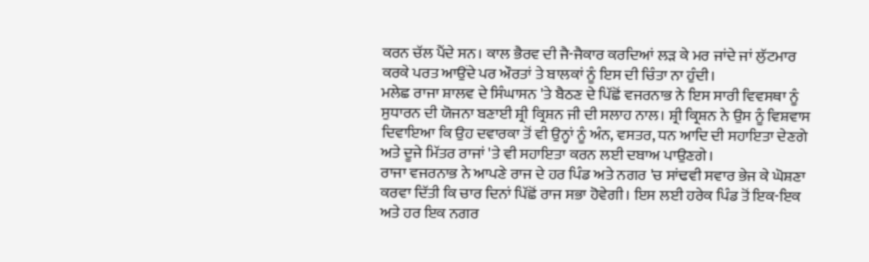ਕਰਨ ਚੱਲ ਪੈਂਦੇ ਸਨ। ਕਾਲ ਭੈਰਵ ਦੀ ਜੈ-ਜੈਕਾਰ ਕਰਦਿਆਂ ਲੜ ਕੇ ਮਰ ਜਾਂਦੇ ਜਾਂ ਲੁੱਟਮਾਰ ਕਰਕੇ ਪਰਤ ਆਉਂਦੇ ਪਰ ਔਰਤਾਂ ਤੇ ਬਾਲਕਾਂ ਨੂੰ ਇਸ ਦੀ ਚਿੰਤਾ ਨਾ ਹੁੰਦੀ।
ਮਲੇਛ ਰਾਜਾ ਸ਼ਾਲਵ ਦੇ ਸਿੰਘਾਸਨ 'ਤੇ ਬੈਠਣ ਦੇ ਪਿੱਛੋਂ ਵਜਰਨਾਭ ਨੇ ਇਸ ਸਾਰੀ ਵਿਵਸਥਾ ਨੂੰ ਸੁਧਾਰਨ ਦੀ ਯੋਜਨਾ ਬਣਾਈ ਸ਼੍ਰੀ ਕ੍ਰਿਸ਼ਨ ਜੀ ਦੀ ਸਲਾਹ ਨਾਲ। ਸ਼੍ਰੀ ਕ੍ਰਿਸ਼ਨ ਨੇ ਉਸ ਨੂੰ ਵਿਸ਼ਵਾਸ ਦਿਵਾਇਆ ਕਿ ਉਹ ਦਵਾਰਕਾ ਤੋਂ ਵੀ ਉਨ੍ਹਾਂ ਨੂੰ ਅੰਨ, ਵਸਤਰ, ਧਨ ਆਦਿ ਦੀ ਸਹਾਇਤਾ ਦੇਣਗੇ ਅਤੇ ਦੂਜੇ ਮਿੱਤਰ ਰਾਜਾਂ 'ਤੇ ਵੀ ਸਹਾਇਤਾ ਕਰਨ ਲਈ ਦਬਾਅ ਪਾਉਣਗੇ।
ਰਾਜਾ ਵਜਰਨਾਭ ਨੇ ਆਪਣੇ ਰਾਜ ਦੇ ਹਰ ਪਿੰਡ ਅਤੇ ਨਗਰ 'ਚ ਸਾਂਢਵੀ ਸਵਾਰ ਭੇਜ ਕੇ ਘੋਸ਼ਣਾ ਕਰਵਾ ਦਿੱਤੀ ਕਿ ਚਾਰ ਦਿਨਾਂ ਪਿੱਛੋਂ ਰਾਜ ਸਭਾ ਹੋਵੇਗੀ। ਇਸ ਲਈ ਹਰੇਕ ਪਿੰਡ ਤੋਂ ਇਕ-ਇਕ ਅਤੇ ਹਰ ਇਕ ਨਗਰ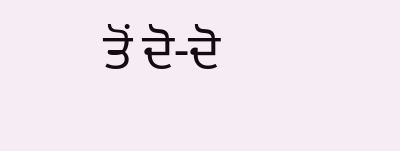ਤੋਂ ਦੋ-ਦੋ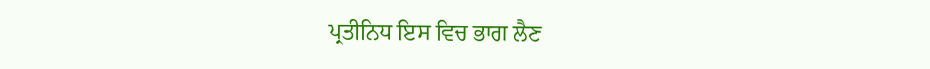ਪ੍ਰਤੀਨਿਧ ਇਸ ਵਿਚ ਭਾਗ ਲੈਣ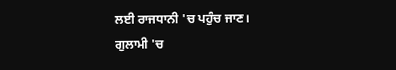ਲਈ ਰਾਜਧਾਨੀ 'ਚ ਪਹੁੰਚ ਜਾਣ।
ਗੁਲਾਮੀ 'ਚ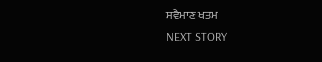ਸਵੈਮਾਣ ਖਤਮ
NEXT STORY